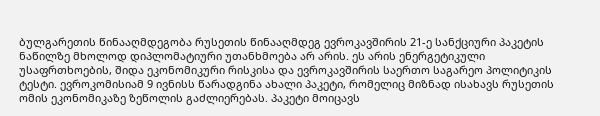ბულგარეთის წინააღმდეგობა რუსეთის წინააღმდეგ ევროკავშირის 21-ე სანქციური პაკეტის ნაწილზე მხოლოდ დიპლომატიური უთანხმოება არ არის. ეს არის ენერგეტიკული უსაფრთხოების, შიდა ეკონომიკური რისკისა და ევროკავშირის საერთო საგარეო პოლიტიკის ტესტი. ევროკომისიამ 9 ივნისს წარადგინა ახალი პაკეტი, რომელიც მიზნად ისახავს რუსეთის ომის ეკონომიკაზე ზეწოლის გაძლიერებას. პაკეტი მოიცავს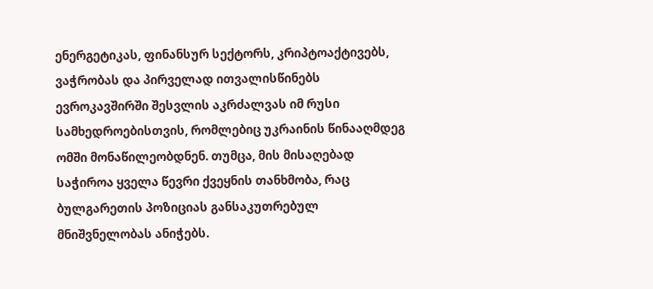ენერგეტიკას, ფინანსურ სექტორს, კრიპტოაქტივებს, ვაჭრობას და პირველად ითვალისწინებს ევროკავშირში შესვლის აკრძალვას იმ რუსი სამხედროებისთვის, რომლებიც უკრაინის წინააღმდეგ ომში მონაწილეობდნენ. თუმცა, მის მისაღებად საჭიროა ყველა წევრი ქვეყნის თანხმობა, რაც ბულგარეთის პოზიციას განსაკუთრებულ მნიშვნელობას ანიჭებს.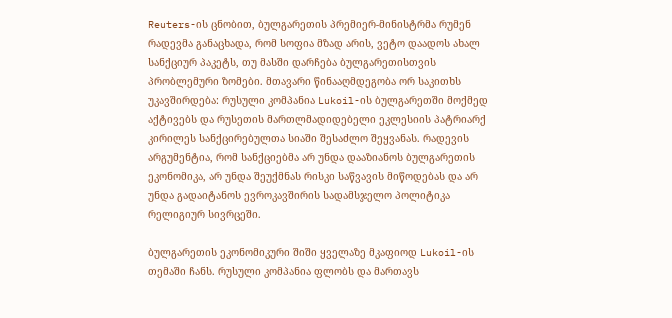Reuters-ის ცნობით, ბულგარეთის პრემიერ-მინისტრმა რუმენ რადევმა განაცხადა, რომ სოფია მზად არის, ვეტო დაადოს ახალ სანქციურ პაკეტს, თუ მასში დარჩება ბულგარეთისთვის პრობლემური ზომები. მთავარი წინააღმდეგობა ორ საკითხს უკავშირდება: რუსული კომპანია Lukoil-ის ბულგარეთში მოქმედ აქტივებს და რუსეთის მართლმადიდებელი ეკლესიის პატრიარქ კირილეს სანქცირებულთა სიაში შესაძლო შეყვანას. რადევის არგუმენტია, რომ სანქციებმა არ უნდა დააზიანოს ბულგარეთის ეკონომიკა, არ უნდა შეუქმნას რისკი საწვავის მიწოდებას და არ უნდა გადაიტანოს ევროკავშირის სადამსჯელო პოლიტიკა რელიგიურ სივრცეში.

ბულგარეთის ეკონომიკური შიში ყველაზე მკაფიოდ Lukoil-ის თემაში ჩანს. რუსული კომპანია ფლობს და მართავს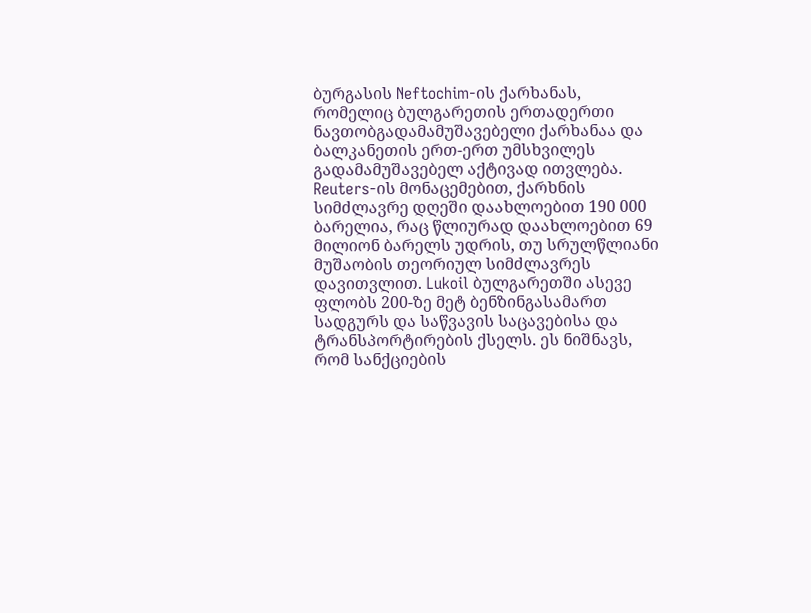ბურგასის Neftochim-ის ქარხანას, რომელიც ბულგარეთის ერთადერთი ნავთობგადამამუშავებელი ქარხანაა და ბალკანეთის ერთ-ერთ უმსხვილეს გადამამუშავებელ აქტივად ითვლება. Reuters-ის მონაცემებით, ქარხნის სიმძლავრე დღეში დაახლოებით 190 000 ბარელია, რაც წლიურად დაახლოებით 69 მილიონ ბარელს უდრის, თუ სრულწლიანი მუშაობის თეორიულ სიმძლავრეს დავითვლით. Lukoil ბულგარეთში ასევე ფლობს 200-ზე მეტ ბენზინგასამართ სადგურს და საწვავის საცავებისა და ტრანსპორტირების ქსელს. ეს ნიშნავს, რომ სანქციების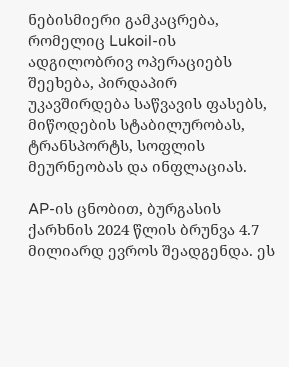ნებისმიერი გამკაცრება, რომელიც Lukoil-ის ადგილობრივ ოპერაციებს შეეხება, პირდაპირ უკავშირდება საწვავის ფასებს, მიწოდების სტაბილურობას, ტრანსპორტს, სოფლის მეურნეობას და ინფლაციას.

AP-ის ცნობით, ბურგასის ქარხნის 2024 წლის ბრუნვა 4.7 მილიარდ ევროს შეადგენდა. ეს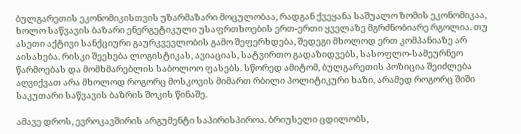ბულგარეთის ეკონომიკისთვის უზარმაზარი მოცულობაა, რადგან ქვეყანა საშუალო ზომის ეკონომიკაა, ხოლო საწვავის ბაზარი ენერგეტიკული უსაფრთხოების ერთ-ერთი ყველაზე მგრძნობიარე რგოლია. თუ ასეთი აქტივი სანქციური გაურკვევლობის გამო შეფერხდება, შედეგი მხოლოდ ერთ კომპანიაზე არ აისახება. რისკი შეეხება ლოგისტიკას, ავიაციას, სატვირთო გადაზიდვებს, სასოფლო-სამეურნეო წარმოებას და მომხმარებლის საბოლოო ფასებს. სწორედ ამიტომ, ბულგარეთის პოზიცია შეიძლება აღვიქვათ არა მხოლოდ როგორც მოსკოვის მიმართ რბილი პოლიტიკური ხაზი, არამედ როგორც შიში საკუთარი საწვავის ბაზრის შოკის წინაშე.

ამავე დროს, ევროკავშირის არგუმენტი საპირისპიროა. ბრიუსელი ცდილობს,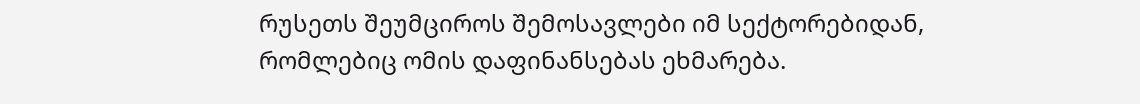რუსეთს შეუმციროს შემოსავლები იმ სექტორებიდან, რომლებიც ომის დაფინანსებას ეხმარება.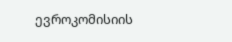ევროკომისიის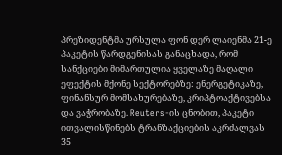პრეზიდენტმა ურსულა ფონ დერ ლაიენმა 21-ე პაკეტის წარდგენისას განაცხადა, რომ სანქციები მიმართულია ყველაზე მაღალი ეფექტის მქონე სექტორებზე: ენერგეტიკაზე, ფინანსურ მომსახურებაზე, კრიპტოაქტივებსა და ვაჭრობაზე. Reuters-ის ცნობით, პაკეტი ითვალისწინებს ტრანზაქციების აკრძალვას 35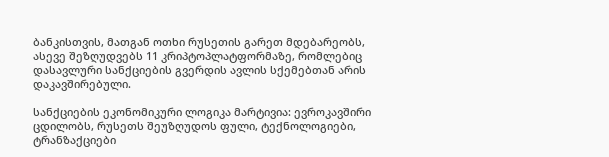ბანკისთვის, მათგან ოთხი რუსეთის გარეთ მდებარეობს, ასევე შეზღუდვებს 11 კრიპტოპლატფორმაზე, რომლებიც დასავლური სანქციების გვერდის ავლის სქემებთან არის დაკავშირებული.

სანქციების ეკონომიკური ლოგიკა მარტივია: ევროკავშირი ცდილობს, რუსეთს შეუზღუდოს ფული, ტექნოლოგიები, ტრანზაქციები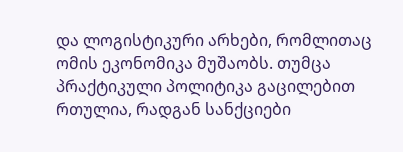და ლოგისტიკური არხები, რომლითაც ომის ეკონომიკა მუშაობს. თუმცა პრაქტიკული პოლიტიკა გაცილებით რთულია, რადგან სანქციები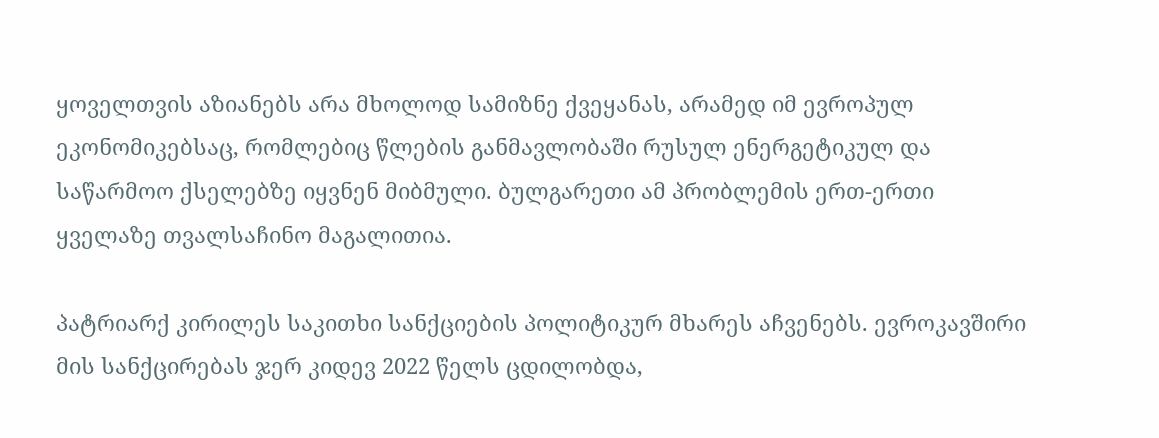ყოველთვის აზიანებს არა მხოლოდ სამიზნე ქვეყანას, არამედ იმ ევროპულ ეკონომიკებსაც, რომლებიც წლების განმავლობაში რუსულ ენერგეტიკულ და საწარმოო ქსელებზე იყვნენ მიბმული. ბულგარეთი ამ პრობლემის ერთ-ერთი ყველაზე თვალსაჩინო მაგალითია.

პატრიარქ კირილეს საკითხი სანქციების პოლიტიკურ მხარეს აჩვენებს. ევროკავშირი მის სანქცირებას ჯერ კიდევ 2022 წელს ცდილობდა,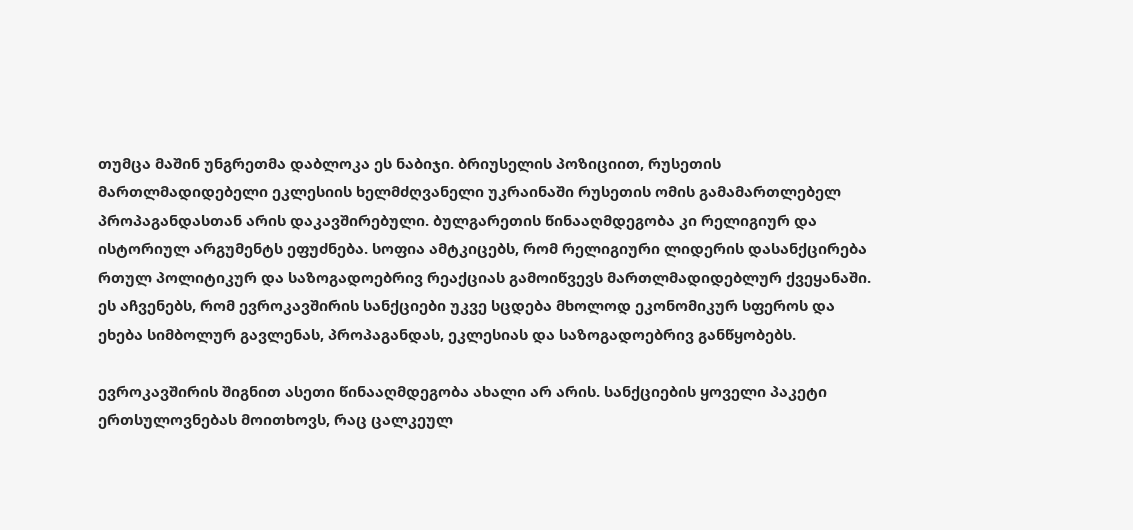თუმცა მაშინ უნგრეთმა დაბლოკა ეს ნაბიჯი. ბრიუსელის პოზიციით, რუსეთის მართლმადიდებელი ეკლესიის ხელმძღვანელი უკრაინაში რუსეთის ომის გამამართლებელ პროპაგანდასთან არის დაკავშირებული. ბულგარეთის წინააღმდეგობა კი რელიგიურ და ისტორიულ არგუმენტს ეფუძნება. სოფია ამტკიცებს, რომ რელიგიური ლიდერის დასანქცირება რთულ პოლიტიკურ და საზოგადოებრივ რეაქციას გამოიწვევს მართლმადიდებლურ ქვეყანაში. ეს აჩვენებს, რომ ევროკავშირის სანქციები უკვე სცდება მხოლოდ ეკონომიკურ სფეროს და ეხება სიმბოლურ გავლენას, პროპაგანდას, ეკლესიას და საზოგადოებრივ განწყობებს.

ევროკავშირის შიგნით ასეთი წინააღმდეგობა ახალი არ არის. სანქციების ყოველი პაკეტი ერთსულოვნებას მოითხოვს, რაც ცალკეულ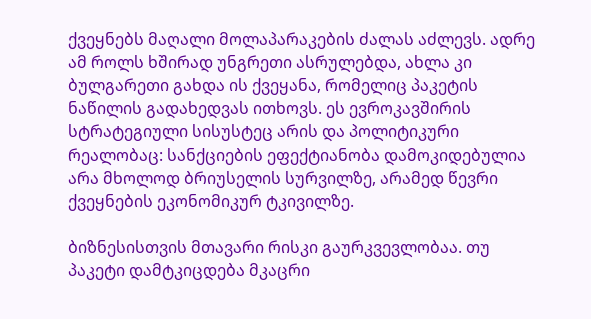ქვეყნებს მაღალი მოლაპარაკების ძალას აძლევს. ადრე ამ როლს ხშირად უნგრეთი ასრულებდა, ახლა კი ბულგარეთი გახდა ის ქვეყანა, რომელიც პაკეტის ნაწილის გადახედვას ითხოვს. ეს ევროკავშირის სტრატეგიული სისუსტეც არის და პოლიტიკური რეალობაც: სანქციების ეფექტიანობა დამოკიდებულია არა მხოლოდ ბრიუსელის სურვილზე, არამედ წევრი ქვეყნების ეკონომიკურ ტკივილზე.

ბიზნესისთვის მთავარი რისკი გაურკვევლობაა. თუ პაკეტი დამტკიცდება მკაცრი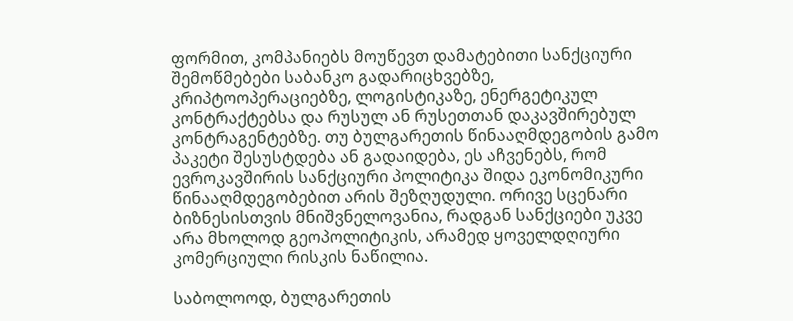ფორმით, კომპანიებს მოუწევთ დამატებითი სანქციური შემოწმებები საბანკო გადარიცხვებზე, კრიპტოოპერაციებზე, ლოგისტიკაზე, ენერგეტიკულ კონტრაქტებსა და რუსულ ან რუსეთთან დაკავშირებულ კონტრაგენტებზე. თუ ბულგარეთის წინააღმდეგობის გამო პაკეტი შესუსტდება ან გადაიდება, ეს აჩვენებს, რომ ევროკავშირის სანქციური პოლიტიკა შიდა ეკონომიკური წინააღმდეგობებით არის შეზღუდული. ორივე სცენარი ბიზნესისთვის მნიშვნელოვანია, რადგან სანქციები უკვე არა მხოლოდ გეოპოლიტიკის, არამედ ყოველდღიური კომერციული რისკის ნაწილია.

საბოლოოდ, ბულგარეთის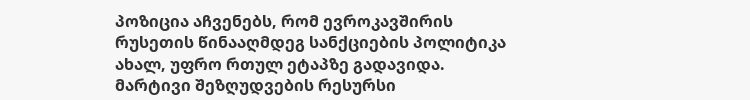პოზიცია აჩვენებს, რომ ევროკავშირის რუსეთის წინააღმდეგ სანქციების პოლიტიკა ახალ, უფრო რთულ ეტაპზე გადავიდა. მარტივი შეზღუდვების რესურსი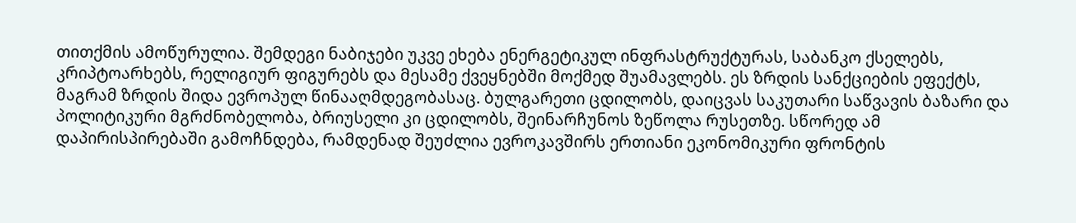თითქმის ამოწურულია. შემდეგი ნაბიჯები უკვე ეხება ენერგეტიკულ ინფრასტრუქტურას, საბანკო ქსელებს, კრიპტოარხებს, რელიგიურ ფიგურებს და მესამე ქვეყნებში მოქმედ შუამავლებს. ეს ზრდის სანქციების ეფექტს, მაგრამ ზრდის შიდა ევროპულ წინააღმდეგობასაც. ბულგარეთი ცდილობს, დაიცვას საკუთარი საწვავის ბაზარი და პოლიტიკური მგრძნობელობა, ბრიუსელი კი ცდილობს, შეინარჩუნოს ზეწოლა რუსეთზე. სწორედ ამ დაპირისპირებაში გამოჩნდება, რამდენად შეუძლია ევროკავშირს ერთიანი ეკონომიკური ფრონტის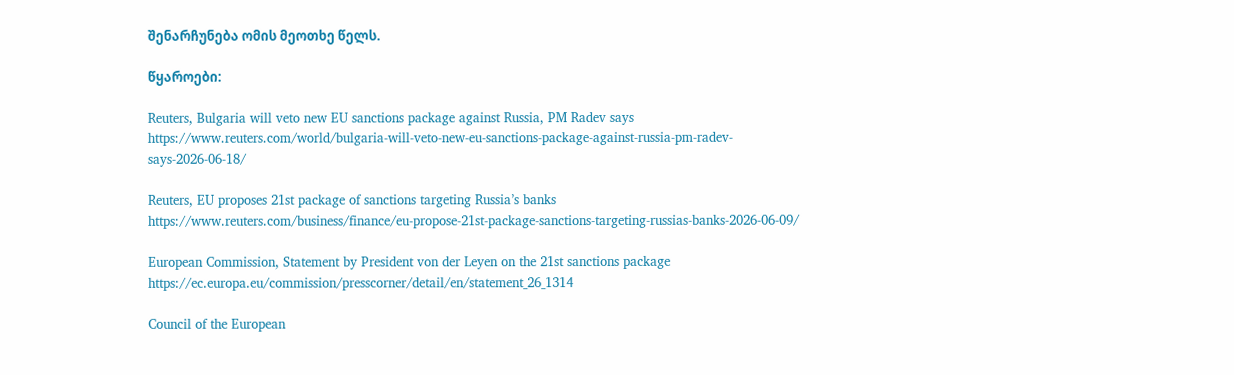შენარჩუნება ომის მეოთხე წელს.

წყაროები:

Reuters, Bulgaria will veto new EU sanctions package against Russia, PM Radev says
https://www.reuters.com/world/bulgaria-will-veto-new-eu-sanctions-package-against-russia-pm-radev-says-2026-06-18/

Reuters, EU proposes 21st package of sanctions targeting Russia’s banks
https://www.reuters.com/business/finance/eu-propose-21st-package-sanctions-targeting-russias-banks-2026-06-09/

European Commission, Statement by President von der Leyen on the 21st sanctions package
https://ec.europa.eu/commission/presscorner/detail/en/statement_26_1314

Council of the European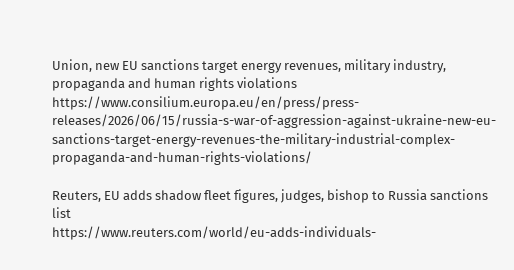Union, new EU sanctions target energy revenues, military industry, propaganda and human rights violations
https://www.consilium.europa.eu/en/press/press-releases/2026/06/15/russia-s-war-of-aggression-against-ukraine-new-eu-sanctions-target-energy-revenues-the-military-industrial-complex-propaganda-and-human-rights-violations/

Reuters, EU adds shadow fleet figures, judges, bishop to Russia sanctions list
https://www.reuters.com/world/eu-adds-individuals-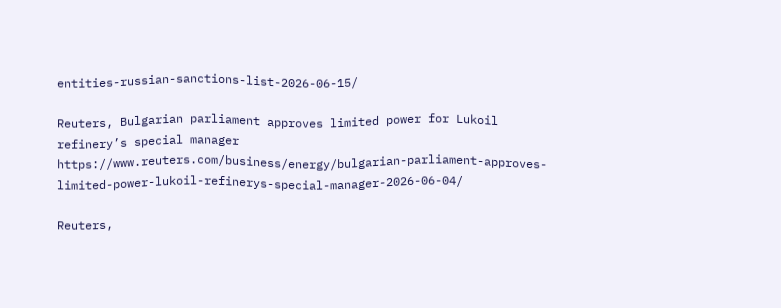entities-russian-sanctions-list-2026-06-15/

Reuters, Bulgarian parliament approves limited power for Lukoil refinery’s special manager
https://www.reuters.com/business/energy/bulgarian-parliament-approves-limited-power-lukoil-refinerys-special-manager-2026-06-04/

Reuters,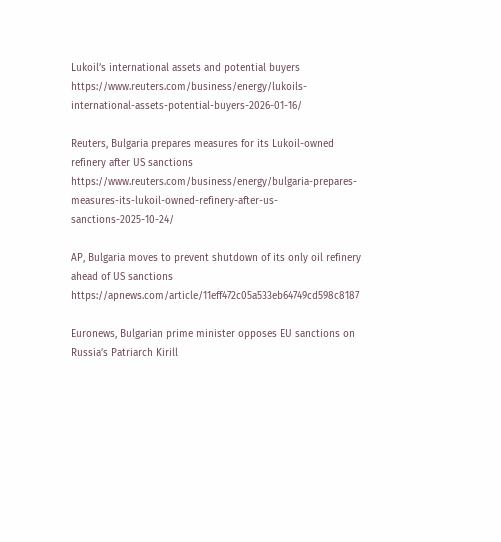Lukoil’s international assets and potential buyers
https://www.reuters.com/business/energy/lukoils-international-assets-potential-buyers-2026-01-16/

Reuters, Bulgaria prepares measures for its Lukoil-owned refinery after US sanctions
https://www.reuters.com/business/energy/bulgaria-prepares-measures-its-lukoil-owned-refinery-after-us-sanctions-2025-10-24/

AP, Bulgaria moves to prevent shutdown of its only oil refinery ahead of US sanctions
https://apnews.com/article/11eff472c05a533eb64749cd598c8187

Euronews, Bulgarian prime minister opposes EU sanctions on Russia’s Patriarch Kirill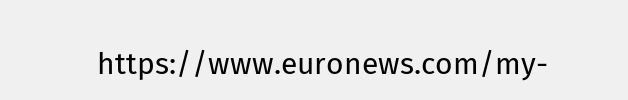https://www.euronews.com/my-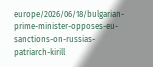europe/2026/06/18/bulgarian-prime-minister-opposes-eu-sanctions-on-russias-patriarch-kirill